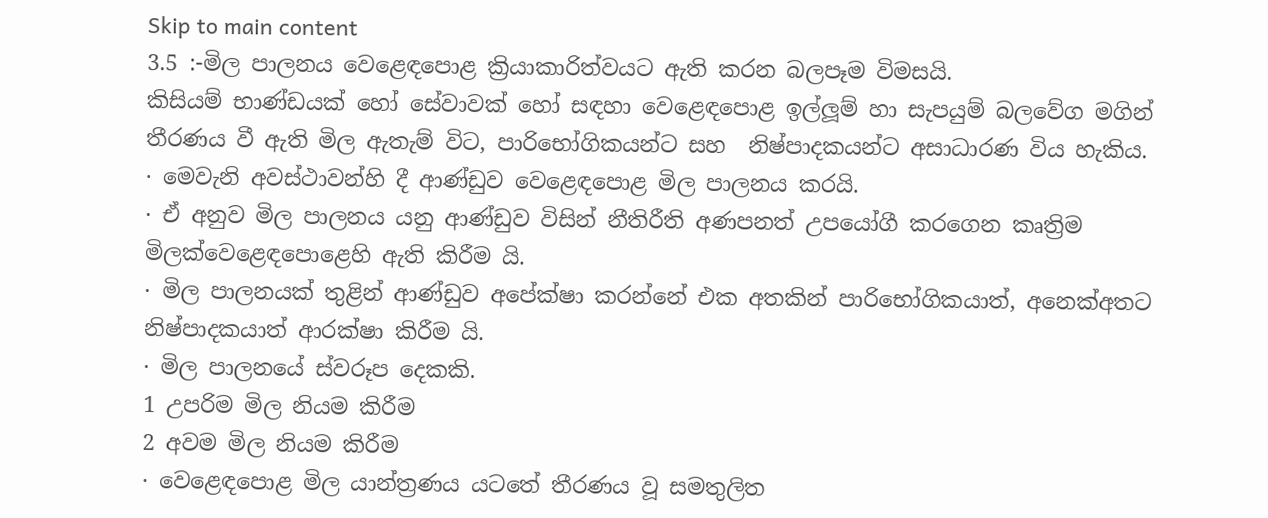Skip to main content
3.5 :-මිල පාලනය වෙළෙඳපොළ ක්‍රියාකාරිත්වයට ඇති කරන බලපෑම විමසයි.
කිසියම් භාණ්ඩයක් හෝ සේවාවක් හෝ සඳහා වෙළෙඳපොළ ඉල්ලූම් හා සැපයුම් බලවේග මගින් තීරණය වී ඇති මිල ඇතැම් විට, පාරිභෝගිකයන්ට සහ  නිෂ්පාදකයන්ට අසාධාරණ විය හැකිය.
· මෙවැනි අවස්ථාවන්හි දී ආණ්ඩුව වෙළෙඳපොළ මිල පාලනය කරයි.
· ඒ අනුව මිල පාලනය යනු ආණ්ඩුව විසින් නීතිරීති අණපනත් උපයෝගී කරගෙන කෘත්‍රිම මිලක්වෙළෙඳපොළෙහි ඇති කිරීම යි.
· මිල පාලනයක් තුළින් ආණ්ඩුව අපේක්ෂා කරන්නේ එක අතකින් පාරිභෝගිකයාත්, අනෙක්අතට නිෂ්පාදකයාත් ආරක්ෂා කිරීම යි.
· මිල පාලනයේ ස්වරූප දෙකකි.
1 උපරිම මිල නියම කිරීම
2 අවම මිල නියම කිරීම
· වෙළෙඳපොළ මිල යාන්ත්‍රණය යටතේ තීරණය වූ සමතුලිත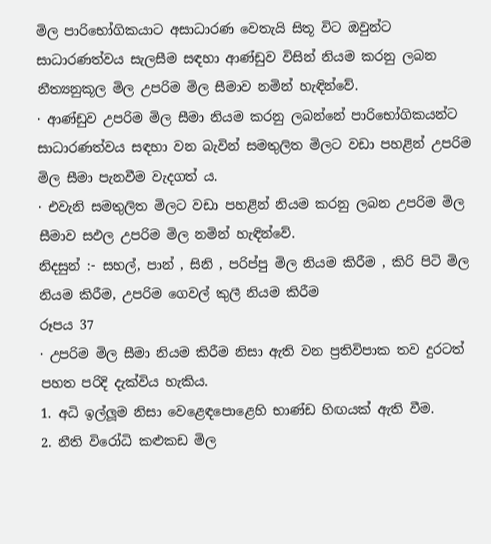මිල පාරිභෝගිකයාට අසාධාරණ වෙතැයි සිතූ විට ඔවුන්ට සාධාරණත්වය සැලසීම සඳහා ආණ්ඩුව විසින් නියම කරනු ලබන නීත්‍යනුකූල මිල උපරිම මිල සීමාව නමින් හැඳින්වේ.
· ආණ්ඩුව උපරිම මිල සීමා නියම කරනු ලබන්නේ පාරිභෝගිකයන්ට සාධාරණත්වය සඳහා වන බැවින් සමතුලිත මිලට වඩා පහළින් උපරිම මිල සීමා පැනවීම වැදගත් ය.
· එවැනි සමතුලිත මිලට වඩා පහළින් නියම කරනු ලබන උපරිම මිල සීමාව සඵල උපරිම මිල නමින් හැඳින්වේ.
නිදසුන් :- සහල්, පාන් , සිනි , පරිප්පු මිල නියම කිරීම , කිරි පිටි මිල නියම කිරීම, උපරිම ගෙවල් කුලී නියම කිරීම
රූපය 37
· උපරිම මිල සීමා නියම කිරීම නිසා ඇති වන ප්‍රතිවිපාක තව දුරටත් පහත පරිදි දැක්විය හැකිය.
1. අධි ඉල්ලූම නිසා වෙළෙඳපොළෙහි භාණ්ඩ හිඟයක් ඇති වීම.
2. නීති විරෝධි කළුකඩ මිල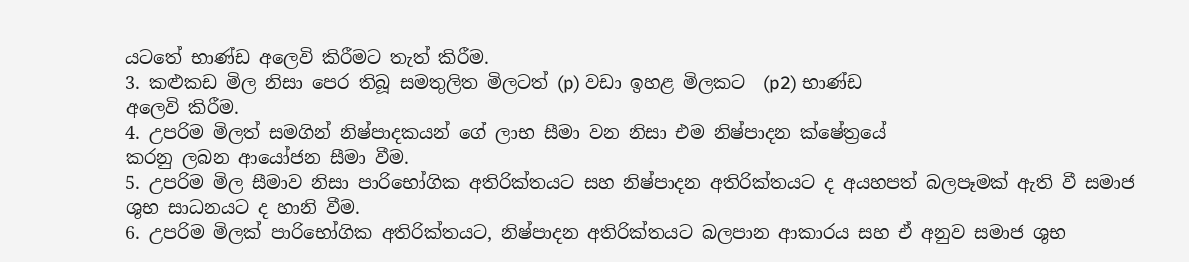යටතේ භාණ්ඩ අලෙවි කිරීමට තැත් කිරීම.
3. කළුකඩ මිල නිසා පෙර තිබූ සමතුලිත මිලටත් (p) වඩා ඉහළ මිලකට  (p2) භාණ්ඩ
අලෙවි කිරීම.
4. උපරිම මිලත් සමගින් නිෂ්පාදකයන් ගේ ලාභ සීමා වන නිසා එම නිෂ්පාදන ක්ෂේත්‍රයේ
කරනු ලබන ආයෝජන සීමා වීම.
5. උපරිම මිල සීමාව නිසා පාරිභෝගික අතිරික්තයට සහ නිෂ්පාදන අතිරික්තයට ද අයහපත් බලපෑමක් ඇති වී සමාජ ශුභ සාධනයට ද හානි වීම.
6. උපරිම මිලක් පාරිභෝගික අතිරික්තයට, නිෂ්පාදන අතිරික්තයට බලපාන ආකාරය සහ ඒ අනුව සමාජ ශුභ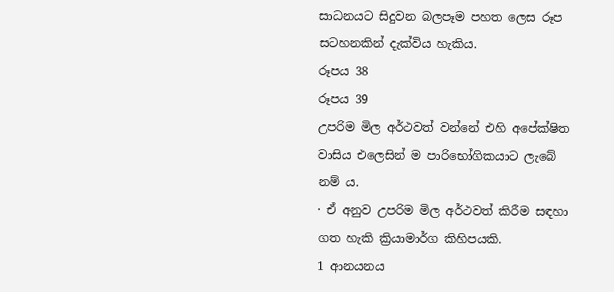සාධනයට සිදුවන බලපෑම පහත ලෙස රූප සටහනකින් දැක්විය හැකිය.
රූපය 38
රූපය 39
උපරිම මිල අර්ථවත් වන්නේ එහි අපේක්ෂිත වාසිය එලෙසින් ම පාරිභෝගිකයාට ලැබේ නම් ය.
· ඒ අනුව උපරිම මිල අර්ථවත් කිරීම සඳහා ගත හැකි ක්‍රියාමාර්ග කිහිපයකි.
1 ආනයනය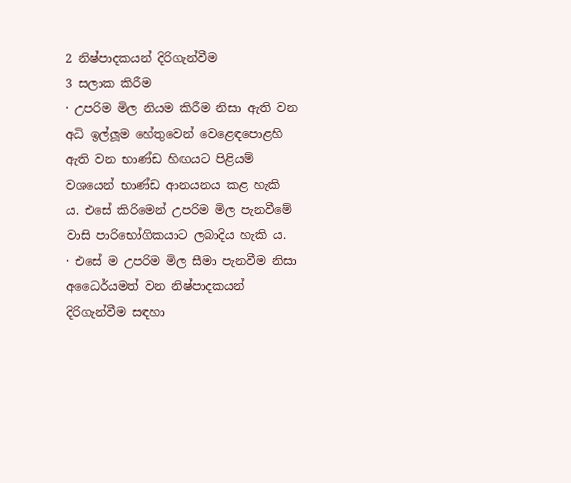2 නිෂ්පාදකයන් දිරිගැන්වීම
3 සලාක කිරීම
· උපරිම මිල නියම කිරීම නිසා ඇති වන අධි ඉල්ලූම හේතුවෙන් වෙළෙඳපොළහි ඇති වන භාණ්ඩ හිඟයට පිළියම් වශයෙන් භාණ්ඩ ආනයනය කළ හැකි ය. එසේ කිරිමෙන් උපරිම මිල පැනවීමේ වාසි පාරිභෝගිකයාට ලබාදිය හැකි ය.
· එසේ ම උපරිම මිල සීමා පැනවීම නිසා අධෛර්යමත් වන නිෂ්පාදකයන් දිරිගැන්වීම සඳහා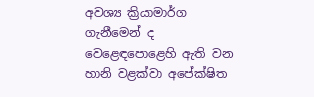අවශ්‍ය ක්‍රියාමාර්ග ගැනීමෙන් ද වෙළෙඳපොළෙහි ඇති වන හානි වළක්වා අපේක්ෂිත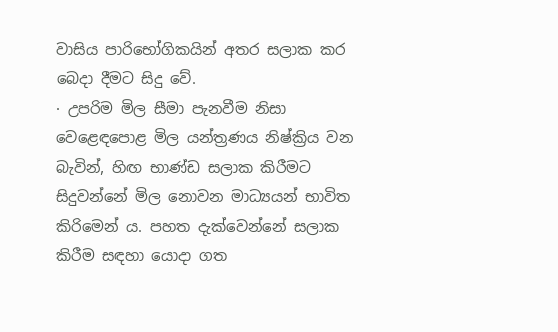වාසිය පාරිභෝගිකයින් අතර සලාක කර බෙදා දීමට සිදු වේ.
· උපරිම මිල සීමා පැනවීම නිසා වෙළෙඳපොළ මිල යන්ත්‍රණය නිෂ්ක්‍රිය වන බැවින්, හිඟ භාණ්ඩ සලාක කිරීමට සිදුවන්නේ මිල නොවන මාධ්‍යයන් භාවිත කිරිමෙන් ය. පහත දැක්වෙන්නේ සලාක කිරීම සඳහා යොදා ගත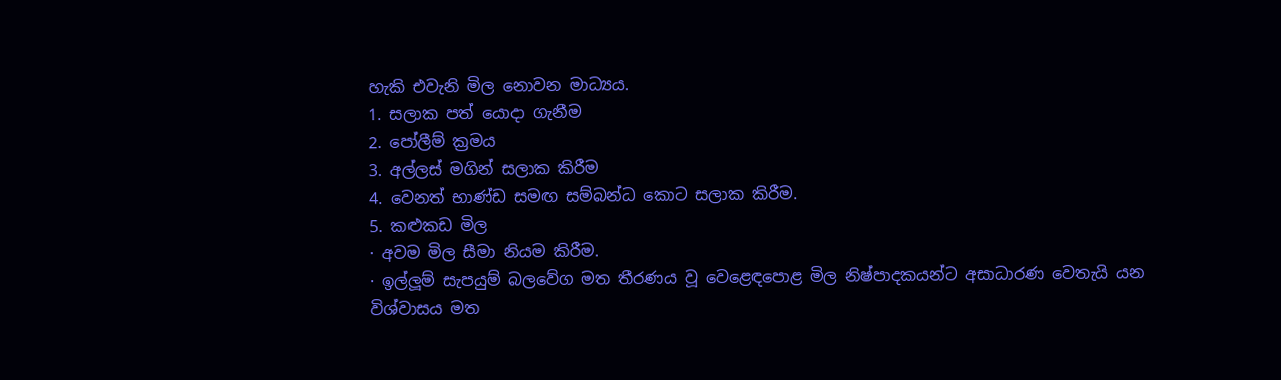හැකි එවැනි මිල නොවන මාධ්‍යය.
1. සලාක පත් යොදා ගැනීම
2. පෝලීම් ක්‍රමය
3. අල්ලස් මගින් සලාක කිරීම
4. වෙනත් භාණ්ඩ සමඟ සම්බන්ධ කොට සලාක කිරීම.
5. කළුකඩ මිල
· අවම මිල සීමා නියම කිරීම.
· ඉල්ලූම් සැපයුම් බලවේග මත තීරණය වූ වෙළෙඳපොළ මිල නිෂ්පාදකයන්ට අසාධාරණ වෙතැයි යන විශ්වාසය මත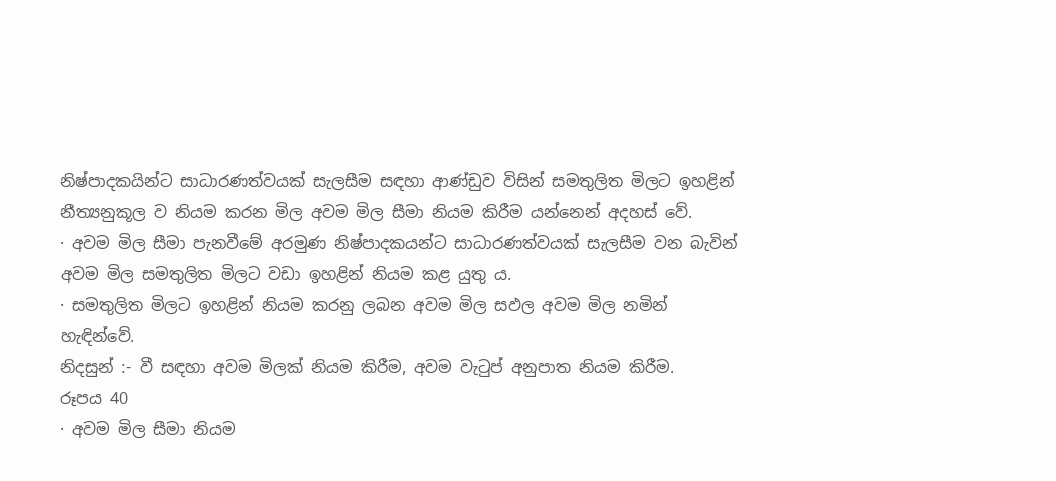නිෂ්පාදකයින්ට සාධාරණත්වයක් සැලසීම සඳහා ආණ්ඩුව විසින් සමතුලිත මිලට ඉහළින් නීත්‍යනුකූල ව නියම කරන මිල අවම මිල සීමා නියම කිරීම යන්නෙන් අදහස් වේ.
· අවම මිල සීමා පැනවීමේ අරමුණ නිෂ්පාදකයන්ට සාධාරණත්වයක් සැලසීම වන බැවින් අවම මිල සමතුලිත මිලට වඩා ඉහළින් නියම කළ යුතු ය.
· සමතුලිත මිලට ඉහළින් නියම කරනු ලබන අවම මිල සඵල අවම මිල නමින් හැඳින්වේ.
නිදසුන් :- වී සඳහා අවම මිලක් නියම කිරීම, අවම වැටුප් අනුපාත නියම කිරීම.
රූපය 40
· අවම මිල සීමා නියම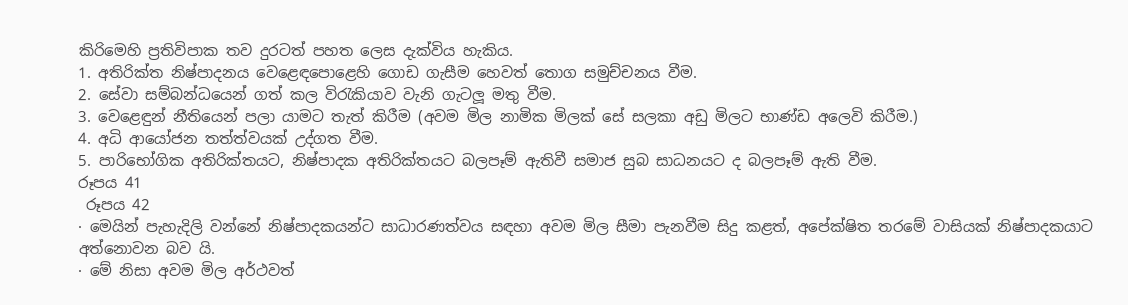කිරිමෙහි ප්‍රතිවිපාක තව දුරටත් පහත ලෙස දැක්විය හැකිය.
1. අතිරික්ත නිෂ්පාදනය වෙළෙඳපොළෙහි ගොඩ ගැසීම හෙවත් තොග සමුච්චනය වීම.
2. සේවා සම්බන්ධයෙන් ගත් කල විරැකියාව වැනි ගැටලූ මතු වීම.
3. වෙළෙඳුන් නීතියෙන් පලා යාමට තැත් කිරීම (අවම මිල නාමික මිලක් සේ සලකා අඩු මිලට භාණ්ඩ අලෙවි කිරීම.)
4. අධි ආයෝජන තත්ත්වයක් උද්ගත වීම.
5. පාරිභෝගික අතිරික්තයට, නිෂ්පාදක අතිරික්තයට බලපෑම් ඇතිවී සමාජ සුබ සාධනයට ද බලපෑම් ඇති වීම.
රූපය 41
 රූපය 42
· මෙයින් පැහැදිලි වන්නේ නිෂ්පාදකයන්ට සාධාරණත්වය සඳහා අවම මිල සීමා පැනවීම සිදු කළත්, අපේක්ෂිත තරමේ වාසියක් නිෂ්පාදකයාට අත්නොවන බව යි.
· මේ නිසා අවම මිල අර්ථවත්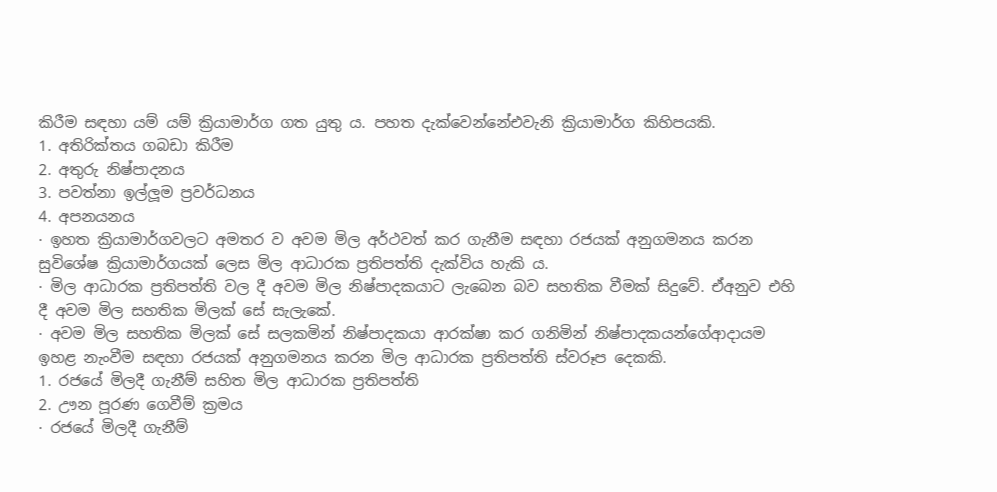කිරීම සඳහා යම් යම් ක්‍රියාමාර්ග ගත යුතු ය. පහත දැක්වෙන්නේඑවැනි ක්‍රියාමාර්ග කිහිපයකි.
1. අතිරික්තය ගබඩා කිරීම
2. අතුරු නිෂ්පාදනය
3. පවත්නා ඉල්ලූම ප්‍රවර්ධනය
4. අපනයනය
· ඉහත ක්‍රියාමාර්ගවලට අමතර ව අවම මිල අර්ථවත් කර ගැනීම සඳහා රජයක් අනුගමනය කරන සුවිශේෂ ක්‍රියාමාර්ගයක් ලෙස මිල ආධාරක ප්‍රතිපත්ති දැක්විය හැකි ය.
· මිල ආධාරක ප්‍රතිපත්ති වල දී අවම මිල නිෂ්පාදකයාට ලැබෙන බව සහතික වීමක් සිදුවේ. ඒඅනුව එහි දී අවම මිල සහතික මිලක් සේ සැලැකේ.
· අවම මිල සහතික මිලක් සේ සලකමින් නිෂ්පාදකයා ආරක්ෂා කර ගනිමින් නිෂ්පාදකයන්ගේආදායම ඉහළ නැංවීම සඳහා රජයක් අනුගමනය කරන මිල ආධාරක ප්‍රතිපත්ති ස්වරූප දෙකකි.
1. රජයේ මිලදී ගැනීම් සහිත මිල ආධාරක ප්‍රතිපත්ති
2. ඌන පූරණ ගෙවීම් ක්‍රමය
· රජයේ මිලදී ගැනීම්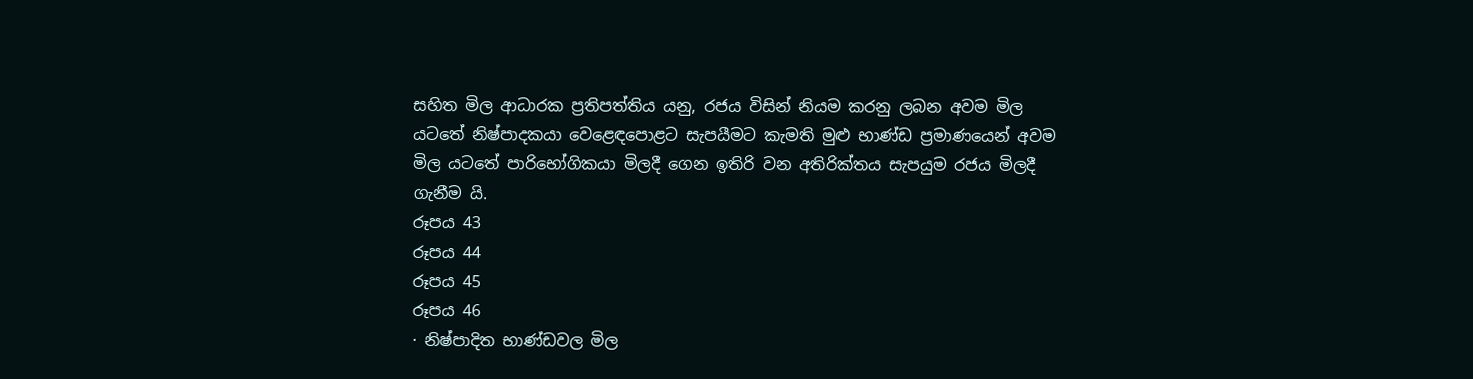සහිත මිල ආධාරක ප්‍රතිපත්තිය යනු, රජය විසින් නියම කරනු ලබන අවම මිල යටතේ නිෂ්පාදකයා වෙළෙඳපොළට සැපයීමට කැමති මුළු භාණ්ඩ ප්‍රමාණයෙන් අවම මිල යටතේ පාරිභෝගිකයා මිලදී ගෙන ඉතිරි වන අතිරික්තය සැපයුම රජය මිලදී ගැනීම යි.
රූපය 43
රූපය 44
රූපය 45
රූපය 46
· නිෂ්පාදිත භාණ්ඩවල මිල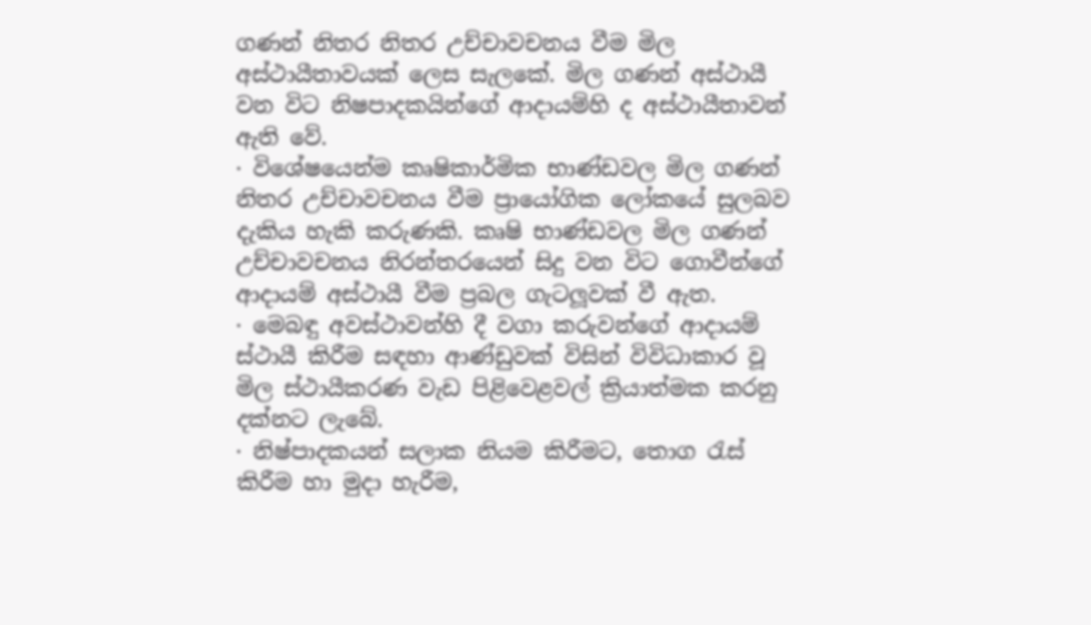ගණන් නිතර නිතර උච්චාවචනය වීම මිල අස්ථායීතාවයක් ලෙස සැලකේ. මිල ගණන් අස්ථායී වන විට නිෂපාදකයින්ගේ ආදායම්හි ද අස්ථායීතාවන් ඇති වේ.
· විශේෂයෙන්ම කෘෂිකාර්මික භාණ්ඩවල මිල ගණන් නිතර උච්චාවචනය වීම ප්‍රායෝගික ලෝකයේ සුලබව දැකිය හැකි කරුණකි. කෘෂි භාණ්ඩවල මිල ගණන් උච්චාවචනය නිරන්තරයෙන් සිදු වන විට ගොවීන්ගේ ආදායම් අස්ථායී වීම ප්‍රබල ගැටලූවක් වී ඇත.
· මෙබඳු අවස්ථාවන්හි දී වගා කරුවන්ගේ ආදායම් ස්ථායී කිරීම සඳහා ආණ්ඩුවක් විසින් විවිධාකාර වූ මිල ස්ථායීකරණ වැඩ පිළිවෙළවල් ක්‍රියාත්මක කරනු දක්නට ලැබේ.
· නිෂ්පාදකයන් සලාක නියම කිරීමට, තොග රැස් කිරීම හා මුදා හැරීම,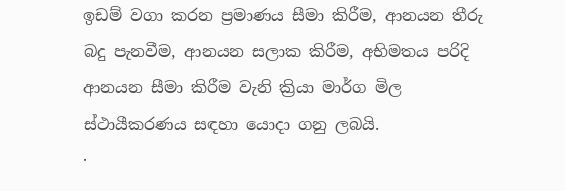ඉඩම් වගා කරන ප්‍රමාණය සීමා කිරීම, ආනයන තීරු බදු පැනවීම, ආනයන සලාක කිරීම, අභිමතය පරිදි ආනයන සීමා කිරීම වැනි ක්‍රියා මාර්ග මිල ස්ථායීකරණය සඳහා යොදා ගනු ලබයි.
·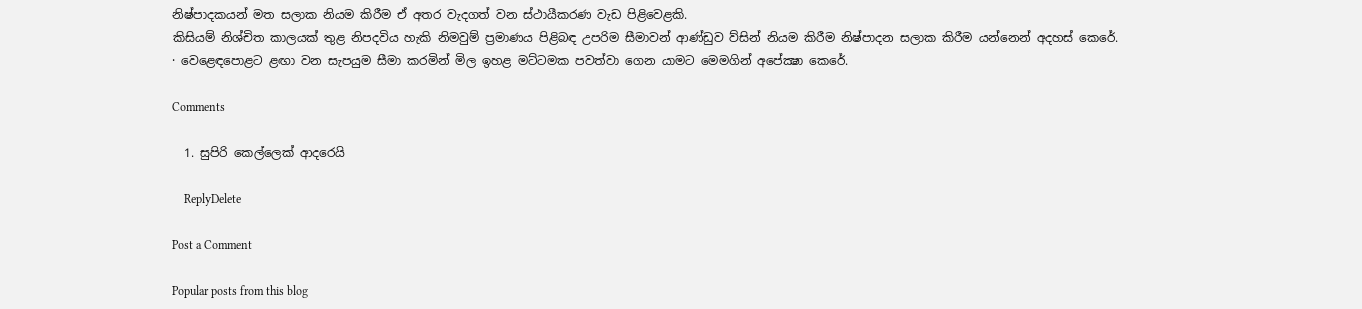නිෂ්පාදකයන් මත සලාක නියම කිරීම ඒ අතර වැදගත් වන ස්ථායීකරණ වැඩ පිළිවෙළකි.
කිසියම් නිශ්චිත කාලයක් තුළ නිපදවිය හැකි නිමවුම් ප්‍රමාණය පිළිබඳ උපරිම සීමාවන් ආණ්ඩුව ව්සින් නියම කිරීම නිෂ්පාදන සලාක කිරීම යන්නෙන් අදහස් කෙරේ.
· වෙළෙඳපොළට ළඟා වන සැපයුම සීමා කරමින් මිල ඉහළ මට්ටමක පවත්වා ගෙන යාමට මෙමගින් අපේක්‍ෂා කෙරේ.

Comments

  1. සුපිරි කෙල්ලෙක් ආදරෙයි

    ReplyDelete

Post a Comment

Popular posts from this blog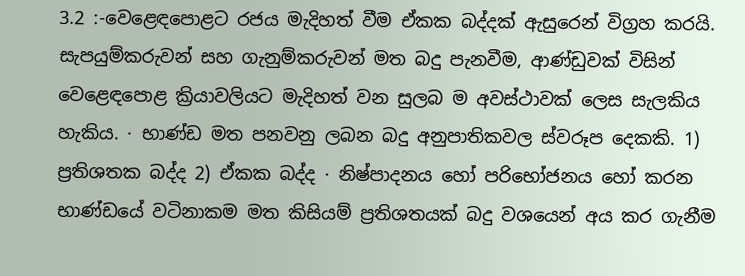3.2 :-වෙළෙඳපොළට රජය මැදිහත් වීම ඒකක බද්දක් ඇසුරෙන් විග්‍රහ කරයි. සැපයුම්කරුවන් සහ ගැනුම්කරුවන් මත බදු පැනවීම, ආණ්ඩුවක් විසින් වෙළෙඳපොළ ක්‍රියාවලියට මැදිහත් වන සුලබ ම අවස්ථාවක් ලෙස සැලකිය හැකිය. · භාණ්ඩ මත පනවනු ලබන බදු අනුපාතිකවල ස්වරූප දෙකකි. 1) ප්‍රතිශතක බද්ද 2) ඒකක බද්ද · නිෂ්පාදනය හෝ පරිභෝජනය හෝ කරන භාණ්ඩයේ වටිනාකම මත කිසියම් ප්‍රතිශතයක් බදු වශයෙන් අය කර ගැනීම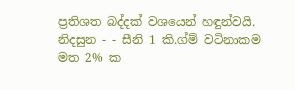ප්‍රතිශත බද්දක් වශයෙන් හඳුන්වයි. නිදසුන - - සීනි 1 කි.ග්ම් වටිනාකම මත 2% ක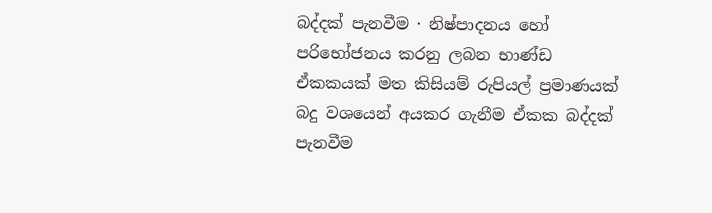බද්දක් පැනවීම · නිෂ්පාදනය හෝ පරිභෝජනය කරනු ලබන භාණ්ඩ ඒකකයක් මත කිසියම් රුපියල් ප්‍රමාණයක් බදු වශයෙන් අයකර ගැනීම ඒකක බද්දක් පැනවීම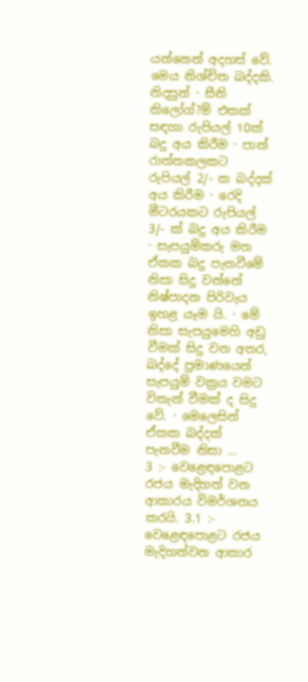යන්නෙන් අදහස් වේ. මෙය නිශ්චිත බද්දකි. නිදසුන් · සීනි කිලෝග්?ම් එකක් සඳහා රුපියල් 10ක් බදු අය කිරීම · පාන් රාත්තකලකට රුපියල් 2/- ක බද්දක් අය කිරීම · රෙදි මීටරයකට රුපියල් 3/- ක් බදු අය කිරීම · සැපයුම්කරු මත ඒකක බදු පැනවීමේ නිසා සිදු වන්නේ නිෂ්පාදන පිරිවැය ඉහළ යෑම යි. · මේ නිසා සැපයුමෙහි අඩු වීමක් සිදු වන අතර, බද්දේ ප්‍රමාණයෙන් සැපයුම් වක්‍රය වමට විතැන් වීමක් ද සිදු වේ. · මෙලෙසින් ඒකක බද්දක් පැනවීම නිසා ...
3 :- වෙළෙඳපොළට රජය මැදිහත් වන ආකාරය විමර්ශනය කරයි. 3.1 :- වෙළෙඳපොළට රජය මැදිහත්වන ආකාර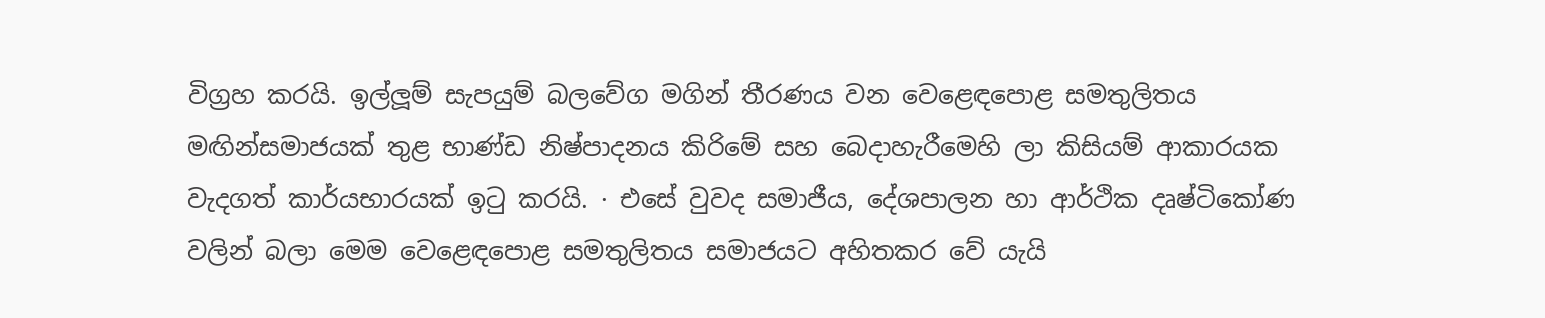විග්‍රහ කරයි. ඉල්ලූම් සැපයුම් බලවේග මගින් තීරණය වන වෙළෙඳපොළ සමතුලිතය මඟින්සමාජයක් තුළ භාණ්ඩ නිෂ්පාදනය කිරිමේ සහ බෙදාහැරීමෙහි ලා කිසියම් ආකාරයක වැදගත් කාර්යභාරයක් ඉටු කරයි. · එසේ වුවද සමාජීය, දේශපාලන හා ආර්ථික දෘෂ්ටිකෝණ වලින් බලා මෙම වෙළෙඳපොළ සමතුලිතය සමාජයට අහිතකර වේ යැයි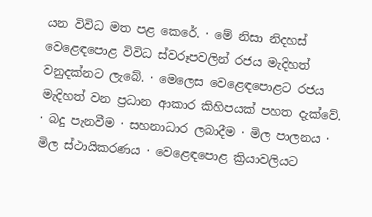යන විවිධ මත පළ කෙරේ. · මේ නිසා නිදහස් වෙළෙඳපොළ විවිධ ස්වරූපවලින් රජය මැදිහත් වනුදක්නට ලැබේ. · මෙලෙස වෙළෙඳපොළට රජය මැදිහත් වන ප්‍රධාන ආකාර කිහිපයක් පහත දැක්වේ. · බදු පැනවීම · සහනාධාර ලබාදීම · මිල පාලනය · මිල ස්ථායිකරණය · වෙළෙඳපොළ ක්‍රියාවලියට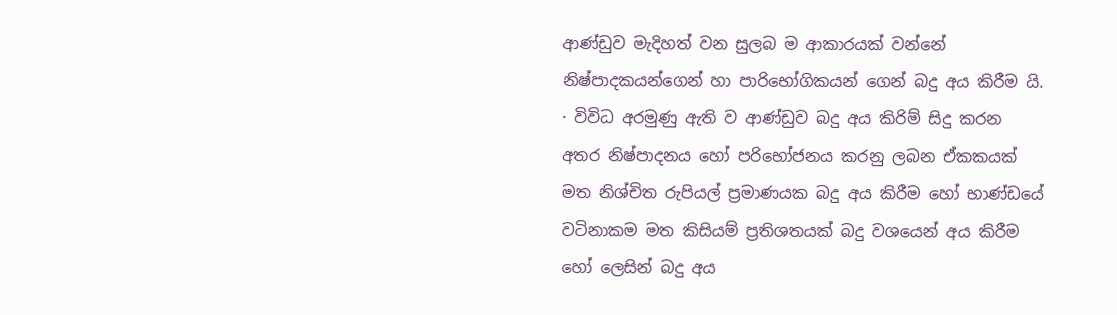ආණ්ඩුව මැදිහත් වන සුලබ ම ආකාරයක් වන්නේ නිෂ්පාදකයන්ගෙන් හා පාරිභෝගිකයන් ගෙන් බදු අය කිරීම යි. · විවිධ අරමුණු ඇති ව ආණ්ඩුව බදු අය කිරිම් සිදු කරන අතර නිෂ්පාදනය හෝ පරිභෝජනය කරනු ලබන ඒකකයක් මත නිශ්චිත රුපියල් ප්‍රමාණයක බදු අය කිරීම හෝ භාණ්ඩයේ වටිනාකම මත කිසියම් ප්‍රතිශතයක් බදු වශයෙන් අය කිරීම හෝ ලෙසින් බදු අය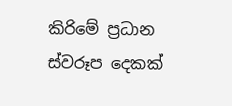කිරිමේ ප්‍රධාන ස්වරූප දෙකක්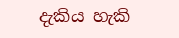දැකිය හැකි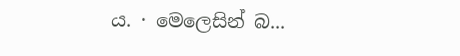ය. · මෙලෙසින් බ...